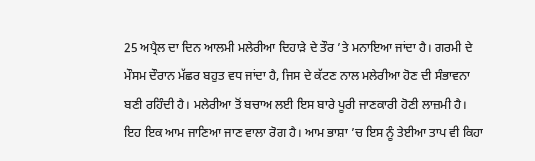25 ਅਪ੍ਰੈਲ ਦਾ ਦਿਨ ਆਲਮੀ ਮਲੇਰੀਆ ਦਿਹਾੜੇ ਦੇ ਤੌਰ ’ਤੇ ਮਨਾਇਆ ਜਾਂਦਾ ਹੈ। ਗਰਮੀ ਦੇ ਮੌਸਮ ਦੌਰਾਨ ਮੱਛਰ ਬਹੁਤ ਵਧ ਜਾਂਦਾ ਹੈ, ਜਿਸ ਦੇ ਕੱਟਣ ਨਾਲ ਮਲੇਰੀਆ ਹੋਣ ਦੀ ਸੰਭਾਵਨਾ ਬਣੀ ਰਹਿੰਦੀ ਹੈ। ਮਲੇਰੀਆ ਤੋਂ ਬਚਾਅ ਲਈ ਇਸ ਬਾਰੇ ਪੂਰੀ ਜਾਣਕਾਰੀ ਹੋਣੀ ਲਾਜ਼ਮੀ ਹੈ। ਇਹ ਇਕ ਆਮ ਜਾਣਿਆ ਜਾਣ ਵਾਲਾ ਰੋਗ ਹੈ। ਆਮ ਭਾਸ਼ਾ ’ਚ ਇਸ ਨੂੰ ਤੇਈਆ ਤਾਪ ਵੀ ਕਿਹਾ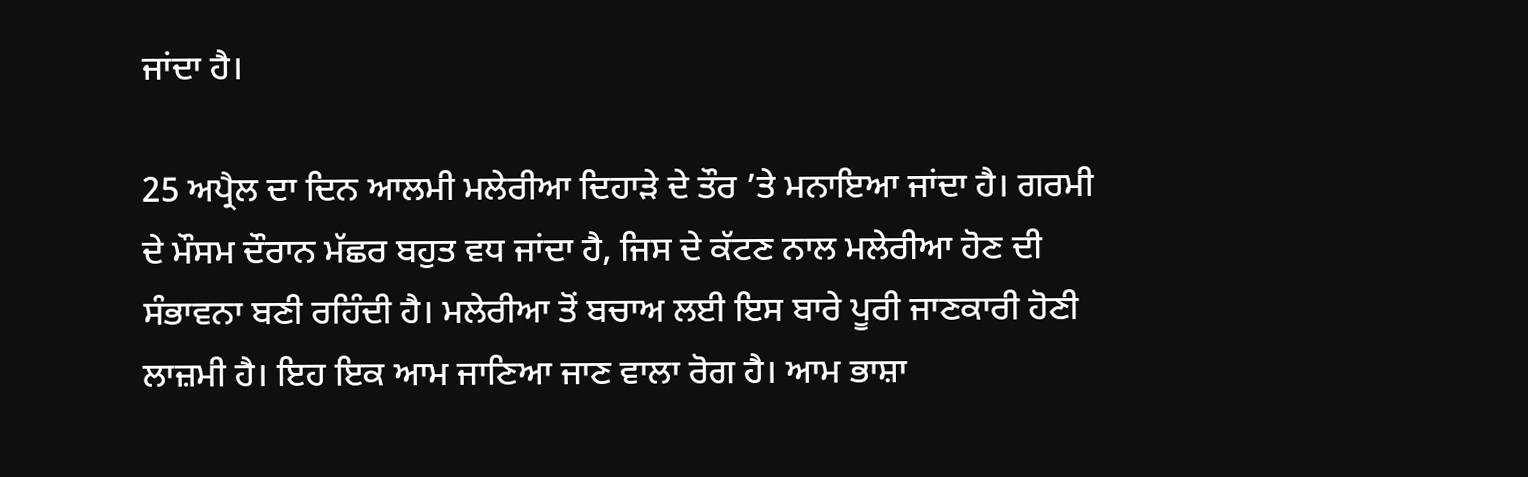ਜਾਂਦਾ ਹੈ।

25 ਅਪ੍ਰੈਲ ਦਾ ਦਿਨ ਆਲਮੀ ਮਲੇਰੀਆ ਦਿਹਾੜੇ ਦੇ ਤੌਰ ’ਤੇ ਮਨਾਇਆ ਜਾਂਦਾ ਹੈ। ਗਰਮੀ ਦੇ ਮੌਸਮ ਦੌਰਾਨ ਮੱਛਰ ਬਹੁਤ ਵਧ ਜਾਂਦਾ ਹੈ, ਜਿਸ ਦੇ ਕੱਟਣ ਨਾਲ ਮਲੇਰੀਆ ਹੋਣ ਦੀ ਸੰਭਾਵਨਾ ਬਣੀ ਰਹਿੰਦੀ ਹੈ। ਮਲੇਰੀਆ ਤੋਂ ਬਚਾਅ ਲਈ ਇਸ ਬਾਰੇ ਪੂਰੀ ਜਾਣਕਾਰੀ ਹੋਣੀ ਲਾਜ਼ਮੀ ਹੈ। ਇਹ ਇਕ ਆਮ ਜਾਣਿਆ ਜਾਣ ਵਾਲਾ ਰੋਗ ਹੈ। ਆਮ ਭਾਸ਼ਾ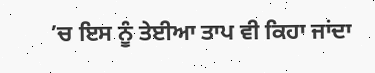’ਚ ਇਸ ਨੂੰ ਤੇਈਆ ਤਾਪ ਵੀ ਕਿਹਾ ਜਾਂਦਾ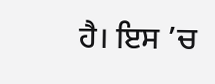ਹੈ। ਇਸ ’ਚ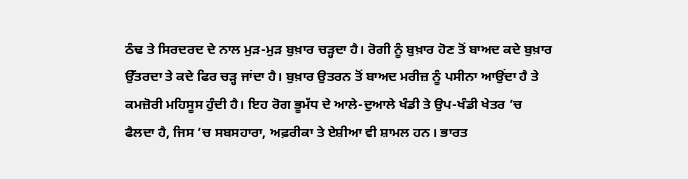ਠੰਢ ਤੇ ਸਿਰਦਰਦ ਦੇ ਨਾਲ ਮੁੜ-ਮੁੜ ਬੁਖ਼ਾਰ ਚੜ੍ਹਦਾ ਹੈ। ਰੋਗੀ ਨੂੰ ਬੁਖ਼ਾਰ ਹੋਣ ਤੋਂ ਬਾਅਦ ਕਦੇ ਬੁਖ਼ਾਰ ਉੱਤਰਦਾ ਤੇ ਕਦੇ ਫਿਰ ਚੜ੍ਹ ਜਾਂਦਾ ਹੈ। ਬੁਖ਼ਾਰ ਉਤਰਨ ਤੋਂ ਬਾਅਦ ਮਰੀਜ਼ ਨੂੰ ਪਸੀਨਾ ਆਉਂਦਾ ਹੈ ਤੇ ਕਮਜ਼ੋਰੀ ਮਹਿਸੂਸ ਹੁੰਦੀ ਹੈ। ਇਹ ਰੋਗ ਭੂਮੱਧ ਦੇ ਆਲੇ-ਦੁਆਲੇ ਖੰਡੀ ਤੇ ਉਪ-ਖੰਡੀ ਖੇਤਰ ’ਚ ਫੈਲਦਾ ਹੈ, ਜਿਸ ’ਚ ਸਬਸਹਾਰਾ, ਅਫ਼ਰੀਕਾ ਤੇ ਏਸ਼ੀਆ ਵੀ ਸ਼ਾਮਲ ਹਨ। ਭਾਰਤ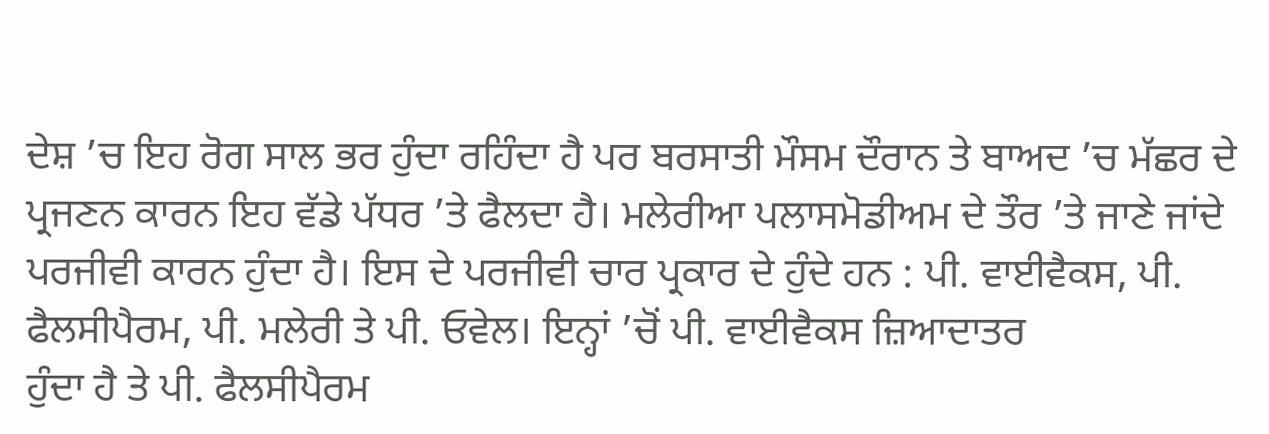ਦੇਸ਼ ’ਚ ਇਹ ਰੋਗ ਸਾਲ ਭਰ ਹੁੰਦਾ ਰਹਿੰਦਾ ਹੈ ਪਰ ਬਰਸਾਤੀ ਮੌਸਮ ਦੌਰਾਨ ਤੇ ਬਾਅਦ ’ਚ ਮੱਛਰ ਦੇ ਪ੍ਰਜਣਨ ਕਾਰਨ ਇਹ ਵੱਡੇ ਪੱਧਰ ’ਤੇ ਫੈਲਦਾ ਹੈ। ਮਲੇਰੀਆ ਪਲਾਸਮੋਡੀਅਮ ਦੇ ਤੌਰ ’ਤੇ ਜਾਣੇ ਜਾਂਦੇ ਪਰਜੀਵੀ ਕਾਰਨ ਹੁੰਦਾ ਹੈ। ਇਸ ਦੇ ਪਰਜੀਵੀ ਚਾਰ ਪ੍ਰਕਾਰ ਦੇ ਹੁੰਦੇ ਹਨ : ਪੀ. ਵਾਈਵੈਕਸ, ਪੀ. ਫੈਲਸੀਪੈਰਮ, ਪੀ. ਮਲੇਰੀ ਤੇ ਪੀ. ਓਵੇਲ। ਇਨ੍ਹਾਂ ’ਚੋਂ ਪੀ. ਵਾਈਵੈਕਸ ਜ਼ਿਆਦਾਤਰ
ਹੁੰਦਾ ਹੈ ਤੇ ਪੀ. ਫੈਲਸੀਪੈਰਮ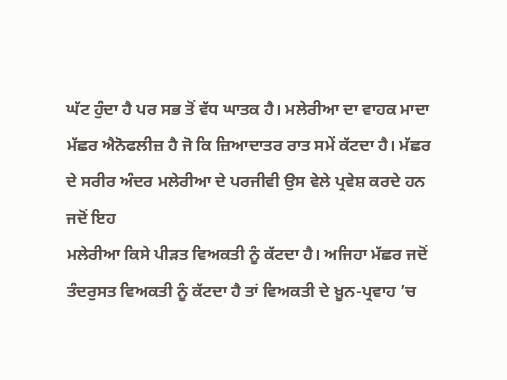ਘੱਟ ਹੁੰਦਾ ਹੈ ਪਰ ਸਭ ਤੋਂ ਵੱਧ ਘਾਤਕ ਹੈ। ਮਲੇਰੀਆ ਦਾ ਵਾਹਕ ਮਾਦਾ ਮੱਛਰ ਐਨੋਫਲੀਜ਼ ਹੈ ਜੋ ਕਿ ਜ਼ਿਆਦਾਤਰ ਰਾਤ ਸਮੇਂ ਕੱਟਦਾ ਹੈ। ਮੱਛਰ ਦੇ ਸਰੀਰ ਅੰਦਰ ਮਲੇਰੀਆ ਦੇ ਪਰਜੀਵੀ ਉਸ ਵੇਲੇ ਪ੍ਰਵੇਸ਼ ਕਰਦੇ ਹਨ ਜਦੋਂ ਇਹ
ਮਲੇਰੀਆ ਕਿਸੇ ਪੀੜਤ ਵਿਅਕਤੀ ਨੂੰ ਕੱਟਦਾ ਹੈ। ਅਜਿਹਾ ਮੱਛਰ ਜਦੋਂ ਤੰਦਰੁਸਤ ਵਿਅਕਤੀ ਨੂੰ ਕੱਟਦਾ ਹੈ ਤਾਂ ਵਿਅਕਤੀ ਦੇ ਖ਼ੂਨ-ਪ੍ਰਵਾਹ ’ਚ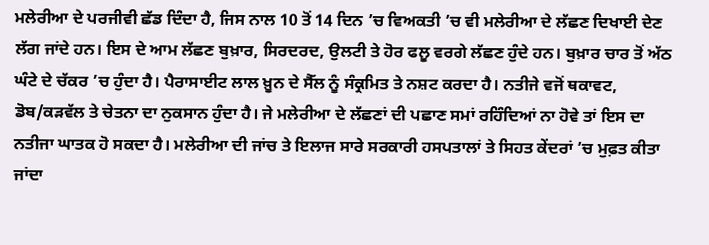ਮਲੇਰੀਆ ਦੇ ਪਰਜੀਵੀ ਛੱਡ ਦਿੰਦਾ ਹੈ, ਜਿਸ ਨਾਲ 10 ਤੋਂ 14 ਦਿਨ ’ਚ ਵਿਅਕਤੀ ’ਚ ਵੀ ਮਲੇਰੀਆ ਦੇ ਲੱਛਣ ਦਿਖਾਈ ਦੇਣ ਲੱਗ ਜਾਂਦੇ ਹਨ। ਇਸ ਦੇ ਆਮ ਲੱਛਣ ਬੁਖ਼ਾਰ, ਸਿਰਦਰਦ, ਉਲਟੀ ਤੇ ਹੋਰ ਫਲੂ ਵਰਗੇ ਲੱਛਣ ਹੁੰਦੇ ਹਨ। ਬੁਖ਼ਾਰ ਚਾਰ ਤੋਂ ਅੱਠ ਘੰਟੇ ਦੇ ਚੱਕਰ ’ਚ ਹੁੰਦਾ ਹੈ। ਪੈਰਾਸਾਈਟ ਲਾਲ ਖ਼ੂਨ ਦੇ ਸੈੱਲ ਨੂੰ ਸੰਕ੍ਰਮਿਤ ਤੇ ਨਸ਼ਟ ਕਰਦਾ ਹੈ। ਨਤੀਜੇ ਵਜੋਂ ਥਕਾਵਟ, ਡੋਬ/ਕੜਵੱਲ ਤੇ ਚੇਤਨਾ ਦਾ ਨੁਕਸਾਨ ਹੁੰਦਾ ਹੈ। ਜੇ ਮਲੇਰੀਆ ਦੇ ਲੱਛਣਾਂ ਦੀ ਪਛਾਣ ਸਮਾਂ ਰਹਿੰਦਿਆਂ ਨਾ ਹੋਵੇ ਤਾਂ ਇਸ ਦਾ ਨਤੀਜਾ ਘਾਤਕ ਹੋ ਸਕਦਾ ਹੈ। ਮਲੇਰੀਆ ਦੀ ਜਾਂਚ ਤੇ ਇਲਾਜ ਸਾਰੇ ਸਰਕਾਰੀ ਹਸਪਤਾਲਾਂ ਤੇ ਸਿਹਤ ਕੇਂਦਰਾਂ ’ਚ ਮੁਫ਼ਤ ਕੀਤਾ ਜਾਂਦਾ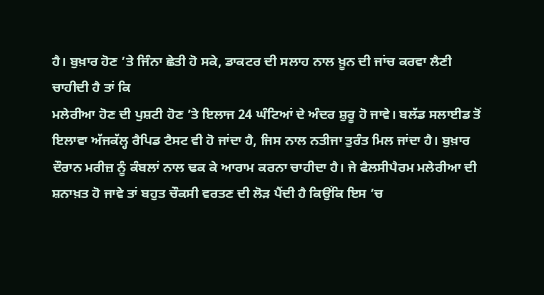ਹੈ। ਬੁਖ਼ਾਰ ਹੋਣ ’ਤੇ ਜਿੰਨਾ ਛੇਤੀ ਹੋ ਸਕੇ, ਡਾਕਟਰ ਦੀ ਸਲਾਹ ਨਾਲ ਖ਼ੂਨ ਦੀ ਜਾਂਚ ਕਰਵਾ ਲੈਣੀ ਚਾਹੀਦੀ ਹੈ ਤਾਂ ਕਿ
ਮਲੇਰੀਆ ਹੋਣ ਦੀ ਪੁਸ਼ਟੀ ਹੋਣ ’ਤੇ ਇਲਾਜ 24 ਘੰਟਿਆਂ ਦੇ ਅੰਦਰ ਸ਼ੁਰੂ ਹੋ ਜਾਵੇ। ਬਲੱਡ ਸਲਾਈਡ ਤੋਂ ਇਲਾਵਾ ਅੱਜਕੱਲ੍ਹ ਰੈਪਿਡ ਟੈਸਟ ਵੀ ਹੋ ਜਾਂਦਾ ਹੈ, ਜਿਸ ਨਾਲ ਨਤੀਜਾ ਤੁਰੰਤ ਮਿਲ ਜਾਂਦਾ ਹੈ। ਬੁਖ਼ਾਰ ਦੌਰਾਨ ਮਰੀਜ਼ ਨੂੰ ਕੰਬਲਾਂ ਨਾਲ ਢਕ ਕੇ ਆਰਾਮ ਕਰਨਾ ਚਾਹੀਦਾ ਹੈ। ਜੇ ਫੈਲਸੀਪੈਰਮ ਮਲੇਰੀਆ ਦੀ ਸ਼ਨਾਖ਼ਤ ਹੋ ਜਾਵੇ ਤਾਂ ਬਹੁਤ ਚੌਕਸੀ ਵਰਤਣ ਦੀ ਲੋੜ ਪੈਂਦੀ ਹੈ ਕਿਉਂਕਿ ਇਸ ’ਚ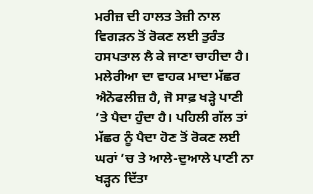ਮਰੀਜ਼ ਦੀ ਹਾਲਤ ਤੇਜ਼ੀ ਨਾਲ ਵਿਗੜਨ ਤੋਂ ਰੋਕਣ ਲਈ ਤੁਰੰਤ ਹਸਪਤਾਲ ਲੈ ਕੇ ਜਾਣਾ ਚਾਹੀਦਾ ਹੈ। ਮਲੇਰੀਆ ਦਾ ਵਾਹਕ ਮਾਦਾ ਮੱਛਰ ਐਨੋਫਲੀਜ਼ ਹੈ, ਜੋ ਸਾਫ਼ ਖੜ੍ਹੇ ਪਾਣੀ ’ਤੇ ਪੈਦਾ ਹੁੰਦਾ ਹੈ। ਪਹਿਲੀ ਗੱਲ ਤਾਂ ਮੱਛਰ ਨੂੰ ਪੈਦਾ ਹੋਣ ਤੋਂ ਰੋਕਣ ਲਈ ਘਰਾਂ ’ਚ ਤੇ ਆਲੇ-ਦੁਆਲੇ ਪਾਣੀ ਨਾ ਖੜ੍ਹਨ ਦਿੱਤਾ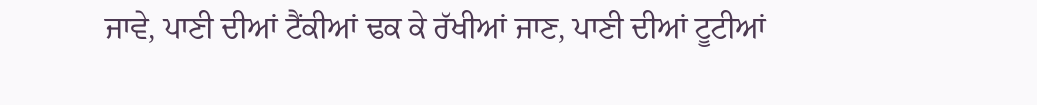ਜਾਵੇ, ਪਾਣੀ ਦੀਆਂ ਟੈਂਕੀਆਂ ਢਕ ਕੇ ਰੱਖੀਆਂ ਜਾਣ, ਪਾਣੀ ਦੀਆਂ ਟੂਟੀਆਂ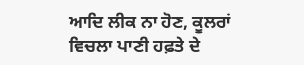ਆਦਿ ਲੀਕ ਨਾ ਹੋਣ, ਕੂਲਰਾਂ ਵਿਚਲਾ ਪਾਣੀ ਹਫ਼ਤੇ ਦੇ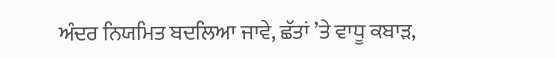ਅੰਦਰ ਨਿਯਮਿਤ ਬਦਲਿਆ ਜਾਵੇ, ਛੱਤਾਂ ’ਤੇ ਵਾਧੂ ਕਬਾੜ,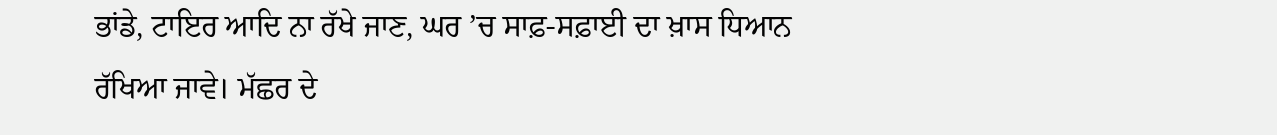ਭਾਂਡੇ, ਟਾਇਰ ਆਦਿ ਨਾ ਰੱਖੇ ਜਾਣ, ਘਰ ’ਚ ਸਾਫ਼-ਸਫ਼ਾਈ ਦਾ ਖ਼ਾਸ ਧਿਆਨ ਰੱਖਿਆ ਜਾਵੇ। ਮੱਛਰ ਦੇ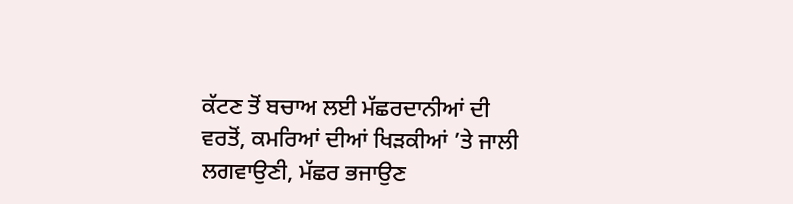ਕੱਟਣ ਤੋਂ ਬਚਾਅ ਲਈ ਮੱਛਰਦਾਨੀਆਂ ਦੀ ਵਰਤੋਂ, ਕਮਰਿਆਂ ਦੀਆਂ ਖਿੜਕੀਆਂ ’ਤੇ ਜਾਲੀ ਲਗਵਾਉਣੀ, ਮੱਛਰ ਭਜਾਉਣ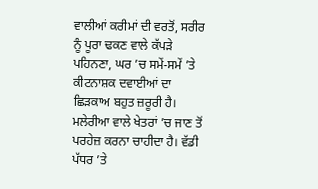ਵਾਲੀਆਂ ਕਰੀਮਾਂ ਦੀ ਵਰਤੋਂ, ਸਰੀਰ ਨੂੰ ਪੂਰਾ ਢਕਣ ਵਾਲੇ ਕੱਪੜੇ ਪਹਿਨਣਾ, ਘਰ ’ਚ ਸਮੇਂ-ਸਮੇਂ ’ਤੇ ਕੀਟਨਾਸ਼ਕ ਦਵਾਈਆਂ ਦਾ ਛਿੜਕਾਅ ਬਹੁਤ ਜ਼ਰੂਰੀ ਹੈ। ਮਲੇਰੀਆ ਵਾਲੇ ਖੇਤਰਾਂ ’ਚ ਜਾਣ ਤੋਂ ਪਰਹੇਜ਼ ਕਰਨਾ ਚਾਹੀਦਾ ਹੈ। ਵੱਡੀ ਪੱਧਰ ’ਤੇ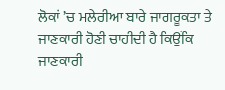ਲੋਕਾਂ ’ਚ ਮਲੇਰੀਆ ਬਾਰੇ ਜਾਗਰੂਕਤਾ ਤੇ ਜਾਣਕਾਰੀ ਹੋਣੀ ਚਾਹੀਦੀ ਹੈ ਕਿਉਂਕਿ ਜਾਣਕਾਰੀ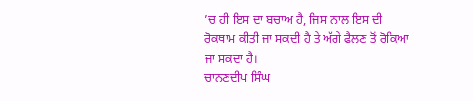’ਚ ਹੀ ਇਸ ਦਾ ਬਚਾਅ ਹੈ, ਜਿਸ ਨਾਲ ਇਸ ਦੀ ਰੋਕਥਾਮ ਕੀਤੀ ਜਾ ਸਕਦੀ ਹੈ ਤੇ ਅੱਗੇ ਫੈਲਣ ਤੋਂ ਰੋਕਿਆ ਜਾ ਸਕਦਾ ਹੈ।
ਚਾਨਣਦੀਪ ਸਿੰਘ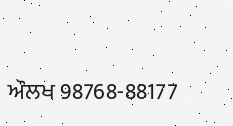ਔਲਖ 98768-88177